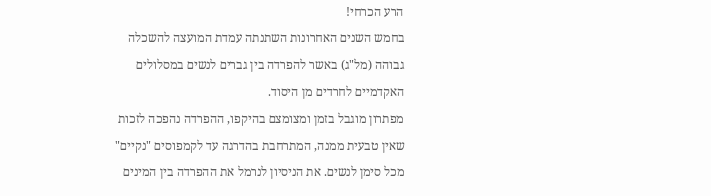הרע הכרחי!
בחמש השנים האחרונות השתנתה עמדת המועצה להשכלה גבוהה (מל"ג) באשר להפרדה בין גברים לנשים במסלולים האקדמיים לחרדים מן היסוד.
מפתרון מוגבל בזמן ומצומצם בהיקפו, ההפרדה נהפכה לזכות שאין טבעית ממנה, המתרחבת בהדרגה עד לקמפוסים "נקיים" מכל סימן לנשים. את הניסיון לנרמל את ההפרדה בין המינים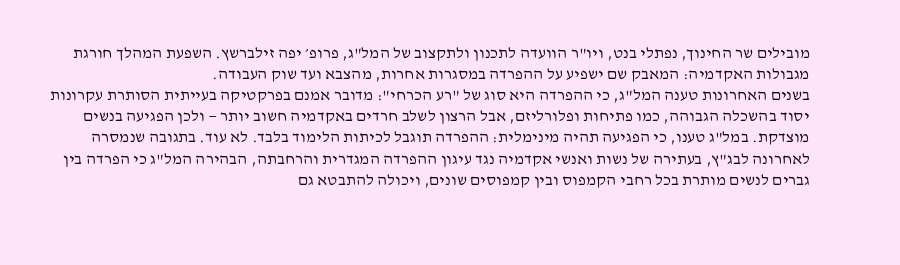מובילים שר החינוך, נפתלי בנט, ויו"ר הוועדה לתכנון ולתקצוב של המל"ג, פרופ׳ יפה זילברשץ. השפעת המהלך חורגת מגבולות האקדמיה: המאבק שם ישפיע על ההפרדה במסגרות אחרות, מהצבא ועד שוק העבודה.
בשנים האחרונות טענה המל"ג, כי ההפרדה היא סוג של "רע הכרחי": מדובר אמנם בפרקטיקה בעייתית הסותרת עקרונות יסוד בהשכלה הגבוהה, כמו פתיחות ופלורליזם, אבל הרצון לשלב חרדים באקדמיה חשוב יותר — ולכן הפגיעה בנשים מוצדקת. במל"ג טענו, כי הפגיעה תהיה מינימלית: ההפרדה תוגבל לכיתות הלימוד בלבד. לא עוד. בתגובה שנמסרה לאחרונה לבג"ץ, בעתירה של נשות ואנשי אקדמיה נגד עיגון ההפרדה המגדרית והרחבתה, הבהירה המל"ג כי הפרדה בין גברים לנשים מותרת בכל רחבי הקמפוס ובין קמפוסים שונים, ויכולה להתבטא גם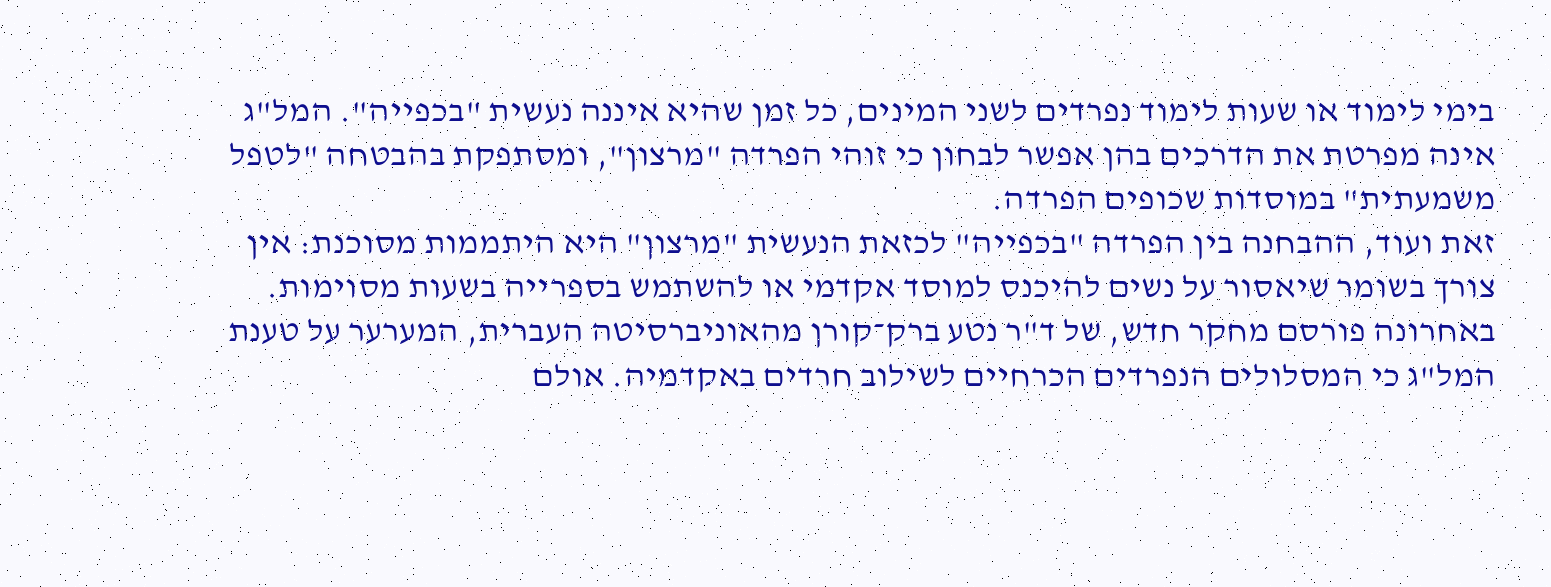בימי לימוד או שעות לימוד נפרדים לשני המינים, כל זמן שהיא איננה נעשית "בכפייה". המל"ג אינה מפרטת את הדרכים בהן אפשר לבחון כי זוהי הפרדה "מרצון", ומסתפקת בהבטחה "לטפל משמעתית" במוסדות שכופים הפרדה.
זאת ועוד, ההבחנה בין הפרדה "בכפייה" לכזאת הנעשית "מרצון" היא היתממות מסוכנת: אין צורך בשומר שיאסור על נשים להיכנס למוסד אקדמי או להשתמש בספרייה בשעות מסוימות.
באחרונה פורסם מחקר חדש, של ד"ר נטע ברק־קורן מהאוניברסיטה העברית, המערער על טענת המל"ג כי המסלולים הנפרדים הכרחיים לשילוב חרדים באקדמיה. אולם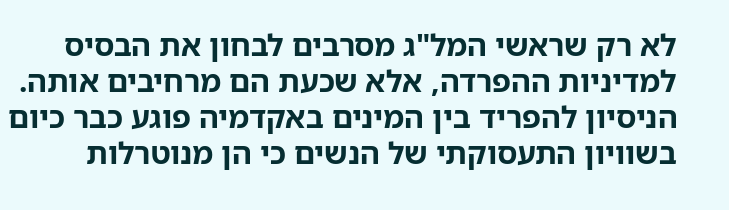לא רק שראשי המל"ג מסרבים לבחון את הבסיס למדיניות ההפרדה, אלא שכעת הם מרחיבים אותה.
הניסיון להפריד בין המינים באקדמיה פוגע כבר כיום בשוויון התעסוקתי של הנשים כי הן מנוטרלות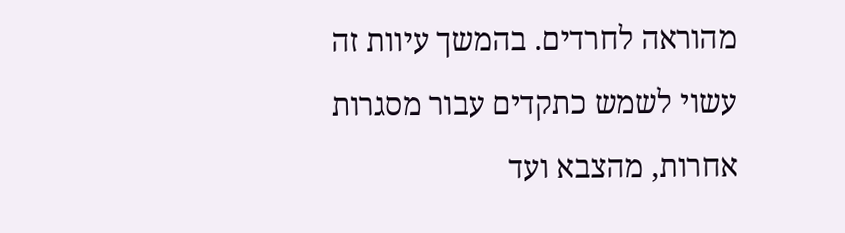מהוראה לחרדים. בהמשך עיוות זה עשוי לשמש כתקדים עבור מסגרות אחרות, מהצבא ועד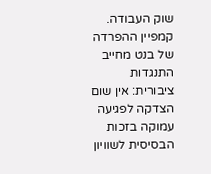שוק העבודה. קמפיין ההפרדה של בנט מחייב התנגדות ציבורית: אין שום הצדקה לפגיעה עמוקה בזכות הבסיסית לשוויון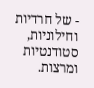- של חרדיות וחילוניות, סטודנטיות ומרצות.